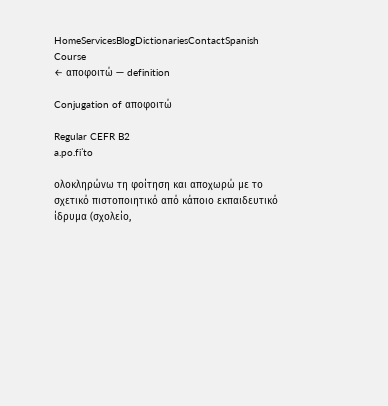HomeServicesBlogDictionariesContactSpanish Course
← αποφοιτώ — definition

Conjugation of αποφοιτώ

Regular CEFR B2
a.po.fiˈto

ολοκληρώνω τη φοίτηση και αποχωρώ με το σχετικό πιστοποιητικό από κάποιο εκπαιδευτικό ίδρυμα (σχολείο,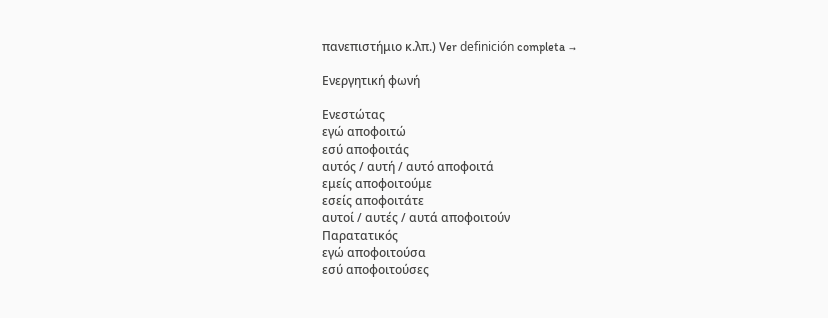πανεπιστήμιο κ.λπ.) Ver definición completa →

Ενεργητική φωνή

Ενεστώτας
εγώ αποφοιτώ
εσύ αποφοιτάς
αυτός / αυτή / αυτό αποφοιτά
εμείς αποφοιτούμε
εσείς αποφοιτάτε
αυτοί / αυτές / αυτά αποφοιτούν
Παρατατικός
εγώ αποφοιτούσα
εσύ αποφοιτούσες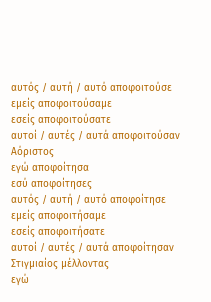αυτός / αυτή / αυτό αποφοιτούσε
εμείς αποφοιτούσαμε
εσείς αποφοιτούσατε
αυτοί / αυτές / αυτά αποφοιτούσαν
Αόριστος
εγώ αποφοίτησα
εσύ αποφοίτησες
αυτός / αυτή / αυτό αποφοίτησε
εμείς αποφοιτήσαμε
εσείς αποφοιτήσατε
αυτοί / αυτές / αυτά αποφοίτησαν
Στιγμιαίος μέλλοντας
εγώ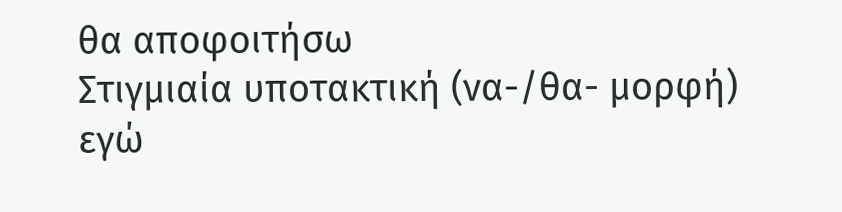θα αποφοιτήσω
Στιγμιαία υποτακτική (να-/θα- μορφή)
εγώ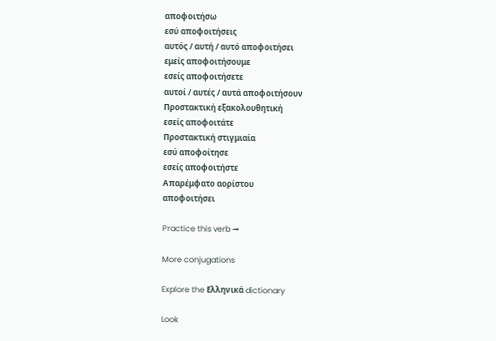αποφοιτήσω
εσύ αποφοιτήσεις
αυτός / αυτή / αυτό αποφοιτήσει
εμείς αποφοιτήσουμε
εσείς αποφοιτήσετε
αυτοί / αυτές / αυτά αποφοιτήσουν
Προστακτική εξακολουθητική
εσείς αποφοιτάτε
Προστακτική στιγμιαία
εσύ αποφοίτησε
εσείς αποφοιτήστε
Απαρέμφατο αορίστου
αποφοιτήσει

Practice this verb →

More conjugations

Explore the Ελληνικά dictionary

Look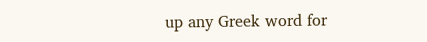up any Greek word for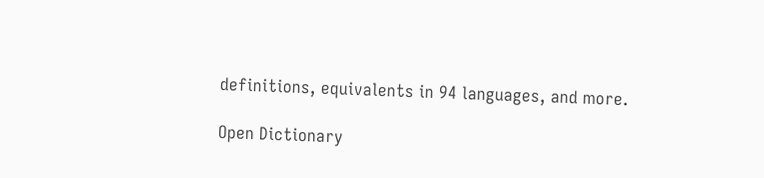definitions, equivalents in 94 languages, and more.

Open Dictionary